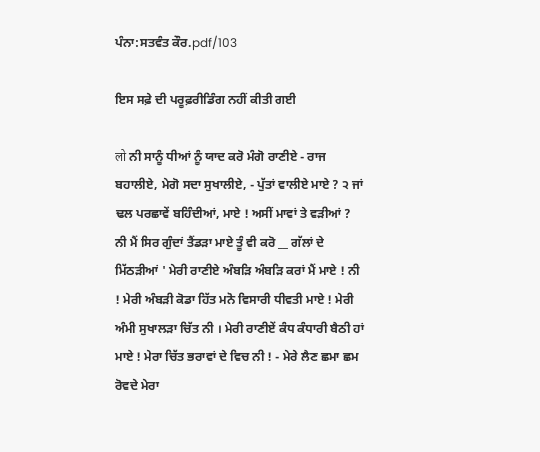ਪੰਨਾ:ਸਤਵੰਤ ਕੌਰ.pdf/103

ਇਸ ਸਫ਼ੇ ਦੀ ਪਰੂਫ਼ਰੀਡਿੰਗ ਨਹੀਂ ਕੀਤੀ ਗਈ

लो ਨੀ ਸਾਨੂੰ ਧੀਆਂ ਨੂੰ ਯਾਦ ਕਰੋ ਮੰਗੋ ਰਾਣੀਏ - ਰਾਜ ਬਹਾਲੀਏ, ਮੇਗੋ ਸਦਾ ਸੁਖਾਲੀਏ, - ਪੁੱਤਾਂ ਵਾਲੀਏ ਮਾਏ ? ੨ ਜਾਂ ਢਲ ਪਰਛਾਵੇਂ ਬਹਿੰਦੀਆਂ, ਮਾਏ ! ਅਸੀਂ ਮਾਵਾਂ ਤੇ ਵੜੀਆਂ ? ਨੀ ਮੈਂ ਸਿਰ ਗੁੰਦਾਂ ਤੈਂਡੜਾ ਮਾਏ ਤੂੰ ਵੀ ਕਰੋ __ ਗੱਲਾਂ ਦੇ ਮਿੱਠੜੀਆਂ ' ਮੇਰੀ ਰਾਣੀਏ ਅੰਬੜਿ ਅੰਬੜਿ ਕਰਾਂ ਮੈਂ ਮਾਏ ! ਨੀ ! ਮੇਰੀ ਅੰਬੜੀ ਕੋਡਾ ਹਿੱਤ ਮਨੋ ਵਿਸਾਰੀ ਧੀਵਤੀ ਮਾਏ ! ਮੇਰੀ ਅੰਮੀ ਸੁਖਾਲੜਾ ਚਿੱਤ ਨੀ । ਮੇਰੀ ਰਾਣੀਏਂ ਕੰਧ ਕੰਧਾਰੀ ਬੈਠੀ ਹਾਂ ਮਾਏ ! ਮੇਰਾ ਚਿੱਤ ਭਰਾਵਾਂ ਦੇ ਵਿਚ ਨੀ ! - ਮੇਰੇ ਲੈਣ ਛਮਾ ਛਮ ਰੋਵਦੇ ਮੇਰਾ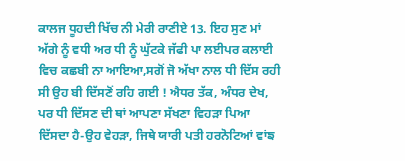ਕਾਲਜ ਧੂਹਦੀ ਖਿੱਚ ਨੀ ਮੇਰੀ ਰਾਣੀਏ 13. ਇਹ ਸੁਣ ਮਾਂ ਅੱਗੇ ਨੂੰ ਵਧੀ ਅਰ ਧੀ ਨੂੰ ਘੁੱਟਕੇ ਜੱਫੀ ਪਾ ਲਈਪਰ ਕਲਾਈ ਵਿਚ ਕਛਬੀ ਨਾ ਆਇਆ,ਸਗੋਂ ਜੋ ਅੱਖਾ ਨਾਲ ਧੀ ਦਿੱਸ ਰਹੀ ਸੀ ਉਹ ਬੀ ਦਿੱਸਣੋਂ ਰਹਿ ਗਈ ! ਐਧਰ ਤੱਕ, ਅੰਧਰ ਦੇਖ, ਪਰ ਧੀ ਦਿੱਸਣ ਦੀ ਥਾਂ ਆਪਣਾ ਸੱਖਣਾ ਵਿਹੜਾ ਪਿਆ ਦਿੱਸਦਾ ਹੈ-ਉਹ ਵੇਹੜਾ, ਜਿਥੇ ਯਾਰੀ ਪਤੀ ਹਰਨੋਟਿਆਂ ਵਾਂਙ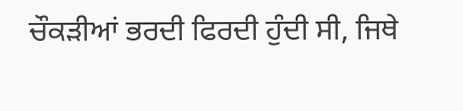ਚੌਕੜੀਆਂ ਭਰਦੀ ਫਿਰਦੀ ਹੁੰਦੀ ਸੀ, ਜਿਥੇ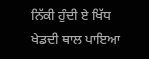ਨਿੱਕੀ ਹੁੰਦੀ ਏ ਖਿੱਧ ਖੇਡਦੀ ਥਾਲ ਪਾਇਆ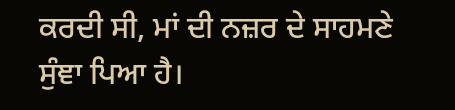ਕਰਦੀ ਸੀ, ਮਾਂ ਦੀ ਨਜ਼ਰ ਦੇ ਸਾਹਮਣੇ ਸੁੰਞਾ ਪਿਆ ਹੈ।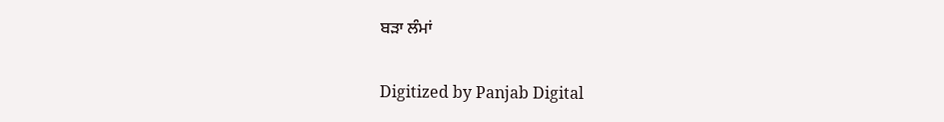ਬੜਾ ਲੰਮਾਂ

Digitized by Panjab Digital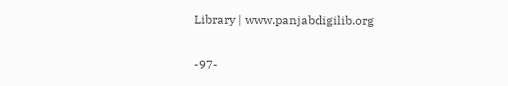Library | www.panjabdigilib.org

-97-